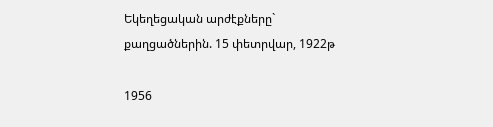Եկեղեցական արժէքները` քաղցածներին. 15 փետրվար, 1922թ

1956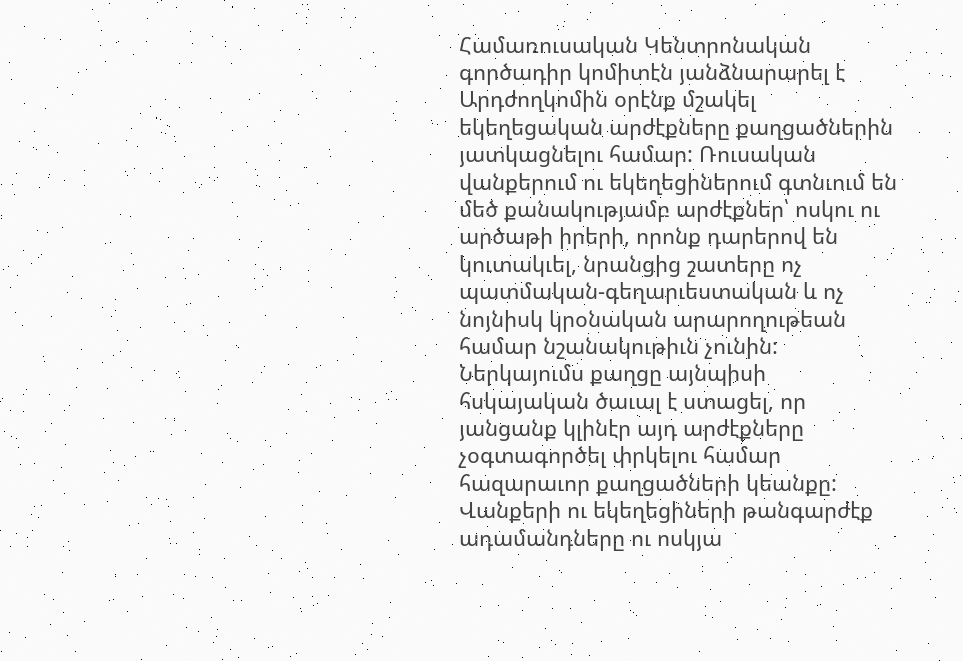Համառուսական Կենտրոնական գործադիր կոմիտէն յանձնարարել է Արդժողկոմին օրէնք մշակել եկեղեցական արժէքները քաղցածներին յատկացնելու համար: Ռուսական վանքերում ու եկեղեցիներում գտնւում են մեծ քանակությամբ արժէքներ՝ ոսկու ու արծաթի իրերի, որոնք դարերով են կուտակւել, նրանցից շատերը ոչ պատմական-գեղարւեստական և ոչ նոյնիսկ կրօնական արարողութեան համար նշանակութիւն չունին: Ներկայումս քաղցը այնպիսի հսկայական ծաւալ է ստացել, որ յանցանք կլինէր այդ արժէքները չօգտագործել փրկելու համար հազարաւոր քաղցածների կեանքը: Վանքերի ու եկեղեցիների թանգարժէք ադամանդները ու ոսկյա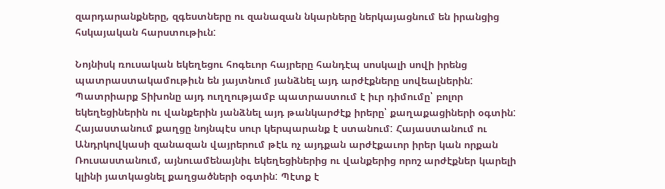զարդարանքները, զգեստները ու զանազան նկարները ներկայացնում են իրանցից հսկայական հարստութիւն:

Նոյնիսկ ռուսական եկեղեցու հոգեւոր հայրերը հանդէպ սոսկալի սովի իրենց պատրաստակամութիւն են յայտնում յանձնել այդ արժէքները սովեալներին: Պատրիարք Տիխոնը այդ ուղղությամբ պատրաստում է իւր դիմումը՝ բոլոր եկեղեցիներին ու վանքերին յանձնել այդ թանկարժէք իրերը՝ քաղաքացիների օգտին: Հայաստանում քաղցը նոյնպէս սուր կերպարանք է ստանում: Հայաստանում ու Անդրկովկասի զանազան վայրերում թէև ոչ այդքան արժէքաւոր իրեր կան որքան Ռուսաստանում, այնուամենայնիւ եկեղեցիներից ու վանքերից որոշ արժէքներ կարելի կլինի յատկացնել քաղցածների օգտին: Պէտք է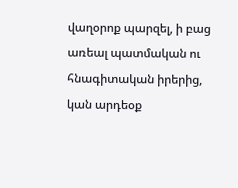վաղօրոք պարզել, ի բաց առեալ պատմական ու հնագիտական իրերից, կան արդեօք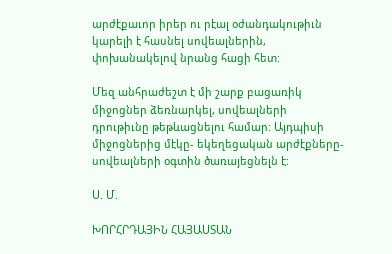արժէքաւոր իրեր ու րէալ օժանդակութիւն կարելի է հասնել սովեալներին, փոխանակելով նրանց հացի հետ:

Մեզ անհրաժեշտ է մի շարք բացառիկ միջոցներ ձեռնարկել, սովեալների դրութիւնը թեթևացնելու համար: Այդպիսի միջոցներից մէկը- եկեղեցական արժէքները-սովեալների օգտին ծառայեցնելն է:

Ս. Մ.

ԽՈՐՀՐԴԱՅԻՆ ՀԱՅԱՍՏԱՆ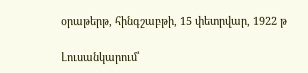օրաթերթ, հինգշաբթի, 15 փետրվար, 1922 թ

Լուսանկարում՝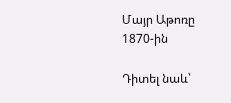Մայր Աթոռը 1870-ին

Դիտել նաև՝